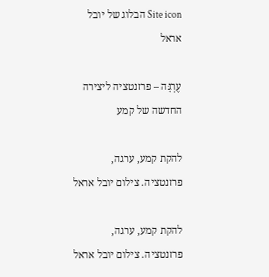Site icon הבלוג של יובל אראל

עֶרְגָּה – פרזנטציה ליצירה החדשה של קמע

להקת קמע, ערגה, פרזנטציה. צילום יובל אראל

להקת קמע, ערגה, פרזנטציה. צילום יובל אראל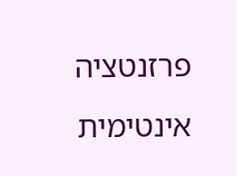פרזנטציה אינטימית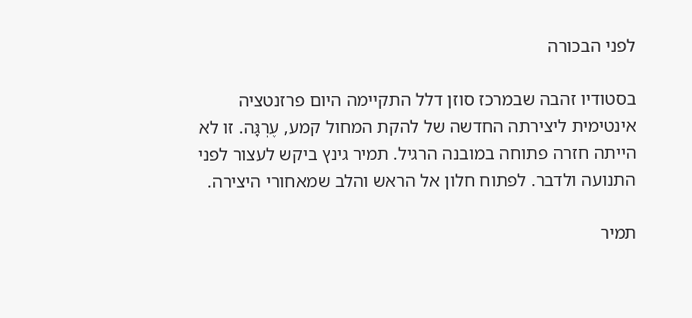לפני הבכורה

בסטודיו זהבה שבמרכז סוזן דלל התקיימה היום פרזנטציה אינטימית ליצירתה החדשה של להקת המחול קמע, עֶרְגָּה. זו לא הייתה חזרה פתוחה במובנה הרגיל. תמיר גינץ ביקש לעצור לפני התנועה ולדבר. לפתוח חלון אל הראש והלב שמאחורי היצירה.

תמיר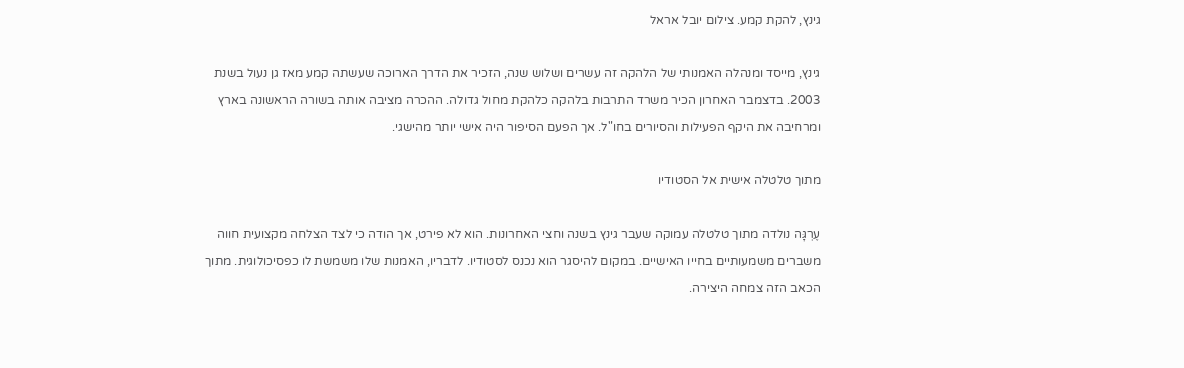גינץ, להקת קמע. צילום יובל אראל

גינץ, מייסד ומנהלה האמנותי של הלהקה זה עשרים ושלוש שנה, הזכיר את הדרך הארוכה שעשתה קמע מאז גן נעול בשנת 2003. בדצמבר האחרון הכיר משרד התרבות בלהקה כלהקת מחול גדולה. ההכרה מציבה אותה בשורה הראשונה בארץ ומרחיבה את היקף הפעילות והסיורים בחו"ל. אך הפעם הסיפור היה אישי יותר מהישגי.

מתוך טלטלה אישית אל הסטודיו

עֶרְגָּה נולדה מתוך טלטלה עמוקה שעבר גינץ בשנה וחצי האחרונות. הוא לא פירט, אך הודה כי לצד הצלחה מקצועית חווה משברים משמעותיים בחייו האישיים. במקום להיסגר הוא נכנס לסטודיו. לדבריו, האמנות שלו משמשת לו כפסיכולוגית. מתוך הכאב הזה צמחה היצירה.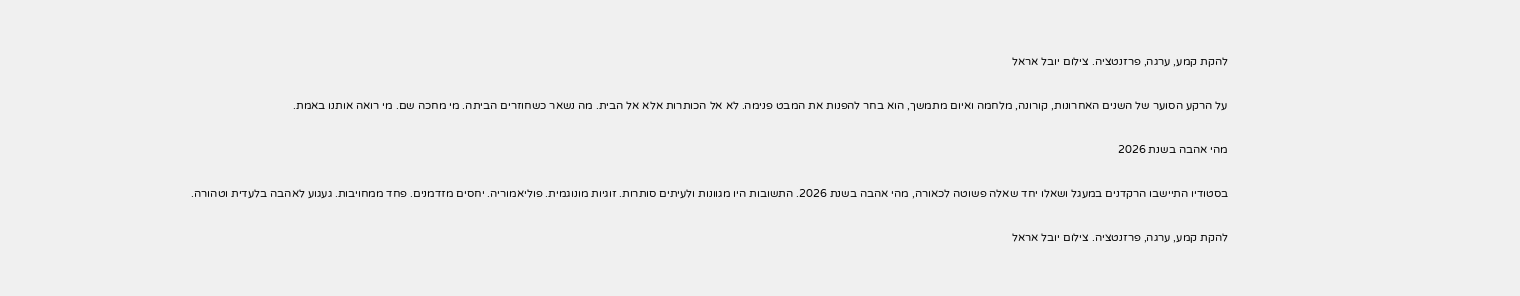להקת קמע, ערגה, פרזנטציה. צילום יובל אראל

על הרקע הסוער של השנים האחרונות, קורונה, מלחמה ואיום מתמשך, הוא בחר להפנות את המבט פנימה. לא אל הכותרות אלא אל הבית. מה נשאר כשחוזרים הביתה. מי מחכה שם. מי רואה אותנו באמת.

מהי אהבה בשנת 2026

בסטודיו התיישבו הרקדנים במעגל ושאלו יחד שאלה פשוטה לכאורה, מהי אהבה בשנת 2026. התשובות היו מגוונות ולעיתים סותרות. זוגיות מונוגמית. פוליאמוריה. יחסים מזדמנים. פחד ממחויבות. געגוע לאהבה בלעדית וטהורה.

להקת קמע, ערגה, פרזנטציה. צילום יובל אראל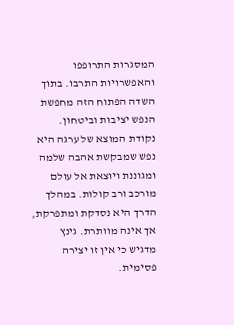המסגרות התרופפו והאפשרויות התרבו. בתוך השדה הפתוח הזה מחפשת הנפש יציבות וביטחון. נקודת המוצא של ערגה היא נפש שמבקשת אהבה שלמה ומגוננת ויוצאת אל עולם מורכב ורב קולות. במהלך הדרך היא נסדקת ומתפרקת, אך אינה מוותרת. גינץ מדגיש כי אין זו יצירה פסימית.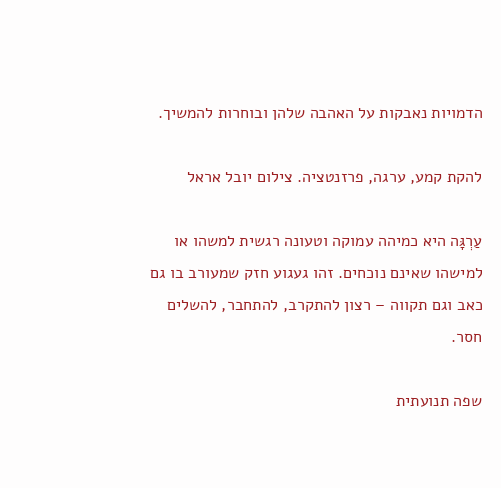הדמויות נאבקות על האהבה שלהן ובוחרות להמשיך.

להקת קמע, ערגה, פרזנטציה. צילום יובל אראל

עַרְגָּה היא כמיהה עמוקה וטעונה רגשית למשהו או למישהו שאינם נוכחים. זהו געגוע חזק שמעורב בו גם כאב וגם תקווה – רצון להתקרב, להתחבר, להשלים חסר.

שפה תנועתית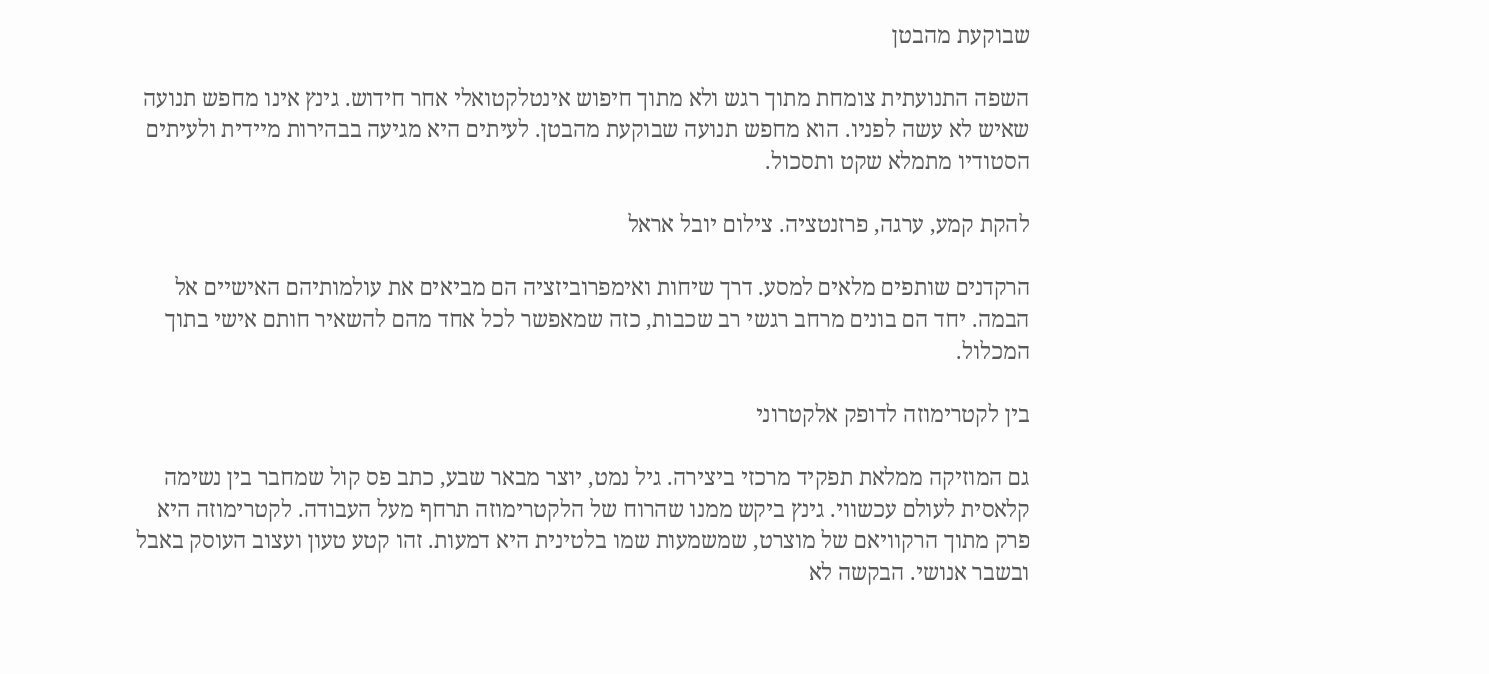שבוקעת מהבטן

השפה התנועתית צומחת מתוך רגש ולא מתוך חיפוש אינטלקטואלי אחר חידוש. גינץ אינו מחפש תנועה שאיש לא עשה לפניו. הוא מחפש תנועה שבוקעת מהבטן. לעיתים היא מגיעה בבהירות מיידית ולעיתים הסטודיו מתמלא שקט ותסכול.

להקת קמע, ערגה, פרזנטציה. צילום יובל אראל

הרקדנים שותפים מלאים למסע. דרך שיחות ואימפרוביזציה הם מביאים את עולמותיהם האישיים אל הבמה. יחד הם בונים מרחב רגשי רב שכבות, כזה שמאפשר לכל אחד מהם להשאיר חותם אישי בתוך המכלול.

בין לקטרימוזה לדופק אלקטרוני

גם המוזיקה ממלאת תפקיד מרכזי ביצירה. גיל נמט, יוצר מבאר שבע, כתב פס קול שמחבר בין נשימה קלאסית לעולם עכשווי. גינץ ביקש ממנו שהרוח של הלקטרימוזה תרחף מעל העבודה. לקטרימוזה היא פרק מתוך הרקוויאם של מוצרט, שמשמעות שמו בלטינית היא דמעות. זהו קטע טעון ועצוב העוסק באבל ובשבר אנושי. הבקשה לא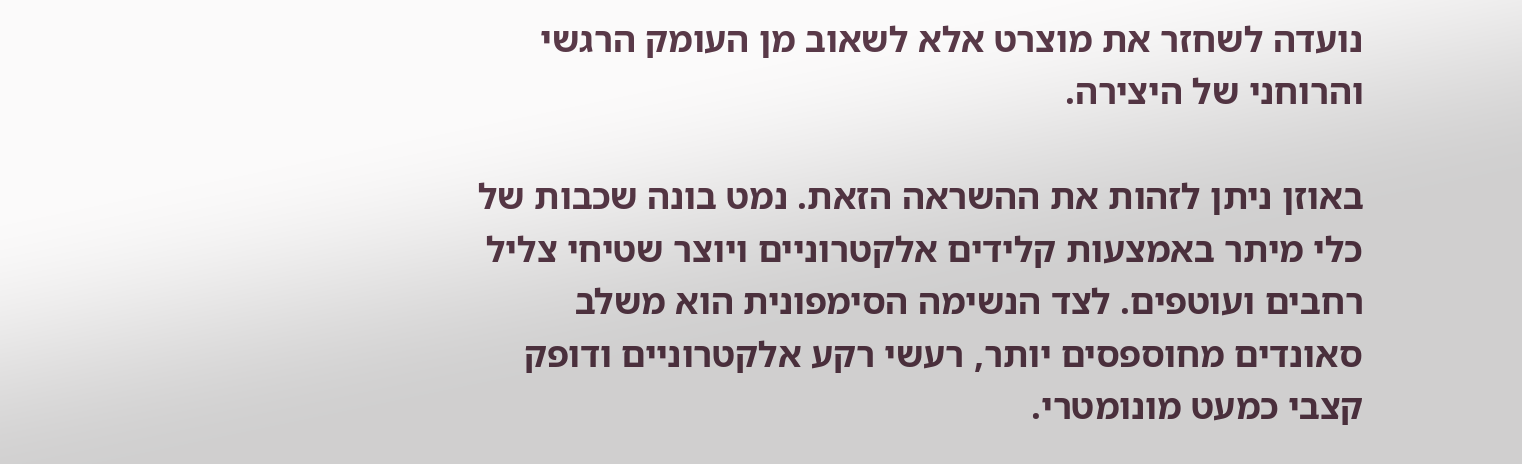נועדה לשחזר את מוצרט אלא לשאוב מן העומק הרגשי והרוחני של היצירה.

באוזן ניתן לזהות את ההשראה הזאת. נמט בונה שכבות של כלי מיתר באמצעות קלידים אלקטרוניים ויוצר שטיחי צליל רחבים ועוטפים. לצד הנשימה הסימפונית הוא משלב סאונדים מחוספסים יותר, רעשי רקע אלקטרוניים ודופק קצבי כמעט מונומטרי.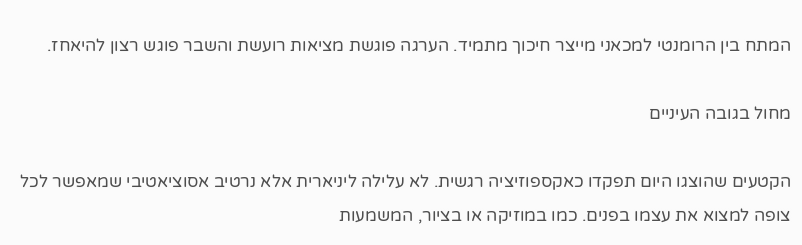המתח בין הרומנטי למכאני מייצר חיכוך מתמיד. הערגה פוגשת מציאות רועשת והשבר פוגש רצון להיאחז.

מחול בגובה העיניים

הקטעים שהוצגו היום תפקדו כאקספוזיציה רגשית. לא עלילה ליניארית אלא נרטיב אסוציאטיבי שמאפשר לכל צופה למצוא את עצמו בפנים. כמו במוזיקה או בציור, המשמעות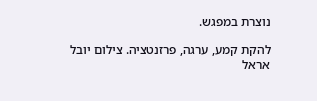נוצרת במפגש.

להקת קמע, ערגה, פרזנטציה. צילום יובל אראל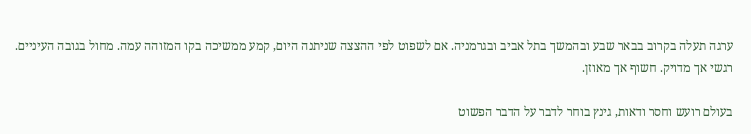ערגה תעלה בקרוב בבאר שבע ובהמשך בתל אביב ובגרמניה. אם לשפוט לפי ההצצה שניתנה היום, קמע ממשיכה בקו המזוהה עמה. מחול בגובה העיניים. רגשי אך מדויק. חשוף אך מאוזן.

בעולם רועש וחסר ודאות, גינץ בוחר לדבר על הדבר הפשוט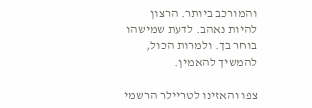והמורכב ביותר. הרצון להיות נאהב. לדעת שמישהו בוחר בך. ולמרות הכול, להמשיך להאמין.

צפו והאזינו לטריילר הרשמי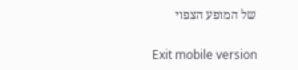של המופע הצפוי

Exit mobile version